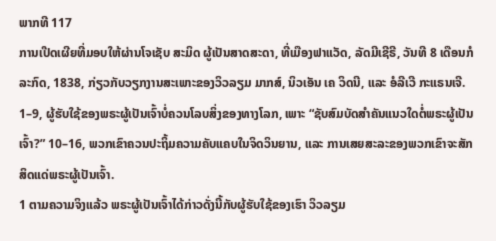ພາກທີ 117
ການເປີດເຜີຍທີ່ມອບໃຫ້ຜ່ານໂຈເຊັບ ສະມິດ ຜູ້ເປັນສາດສະດາ, ທີ່ເມືອງຟາແວັດ, ລັດມີເຊີຣີ, ວັນທີ 8 ເດືອນກໍລະກົດ, 1838, ກ່ຽວກັບວຽກງານສະເພາະຂອງວິວລຽມ ມາກສ໌, ນິວເອັນ ເຄ ວິດນີ, ແລະ ອໍລີເວີ ກະແຣນເຈີ.
1–9, ຜູ້ຮັບໃຊ້ຂອງພຣະຜູ້ເປັນເຈົ້າບໍ່ຄວນໂລບສິ່ງຂອງທາງໂລກ, ເພາະ “ຊັບສົມບັດສຳຄັນແນວໃດຕໍ່ພຣະຜູ້ເປັນເຈົ້າ?” 10–16, ພວກເຂົາຄວນປະຖິ້ມຄວາມຄັບແຄບໃນຈິດວິນຍານ, ແລະ ການເສຍສະລະຂອງພວກເຂົາຈະສັກສິດແດ່ພຣະຜູ້ເປັນເຈົ້າ.
1 ຕາມຄວາມຈິງແລ້ວ ພຣະຜູ້ເປັນເຈົ້າໄດ້ກ່າວດັ່ງນີ້ກັບຜູ້ຮັບໃຊ້ຂອງເຮົາ ວິວລຽມ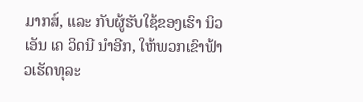ມາກສ໌, ແລະ ກັບຜູ້ຮັບໃຊ້ຂອງເຮົາ ນິວເອັນ ເຄ ວິດນີ ນຳອີກ, ໃຫ້ພວກເຂົາຟ້າວເຮັດທຸລະ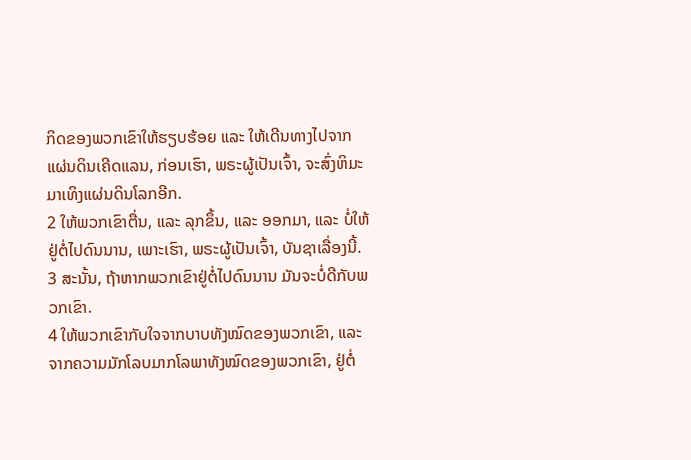ກິດຂອງພວກເຂົາໃຫ້ຮຽບຮ້ອຍ ແລະ ໃຫ້ເດີນທາງໄປຈາກແຜ່ນດິນເຄີດແລນ, ກ່ອນເຮົາ, ພຣະຜູ້ເປັນເຈົ້າ, ຈະສົ່ງຫິມະມາເທິງແຜ່ນດິນໂລກອີກ.
2 ໃຫ້ພວກເຂົາຕື່ນ, ແລະ ລຸກຂຶ້ນ, ແລະ ອອກມາ, ແລະ ບໍ່ໃຫ້ຢູ່ຕໍ່ໄປດົນນານ, ເພາະເຮົາ, ພຣະຜູ້ເປັນເຈົ້າ, ບັນຊາເລື່ອງນີ້.
3 ສະນັ້ນ, ຖ້າຫາກພວກເຂົາຢູ່ຕໍ່ໄປດົນນານ ມັນຈະບໍ່ດີກັບພວກເຂົາ.
4 ໃຫ້ພວກເຂົາກັບໃຈຈາກບາບທັງໝົດຂອງພວກເຂົາ, ແລະ ຈາກຄວາມມັກໂລບມາກໂລພາທັງໝົດຂອງພວກເຂົາ, ຢູ່ຕໍ່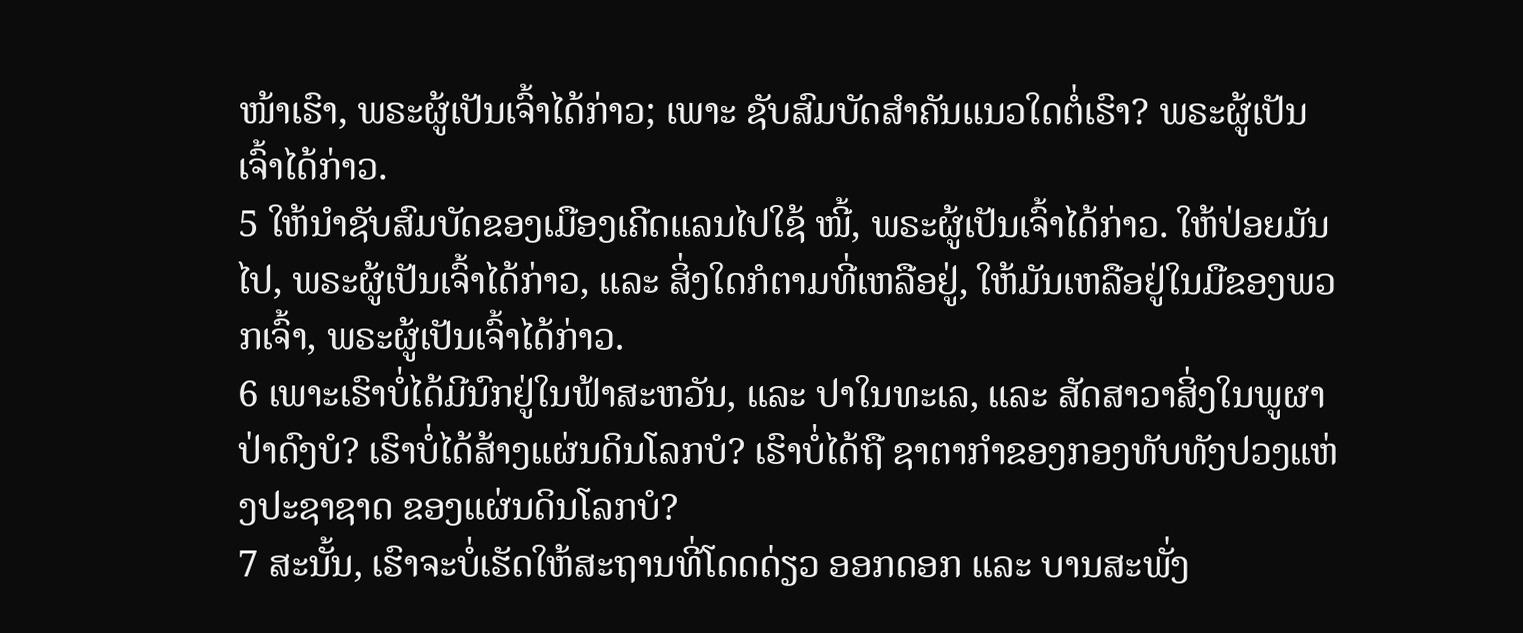ໜ້າເຮົາ, ພຣະຜູ້ເປັນເຈົ້າໄດ້ກ່າວ; ເພາະ ຊັບສົມບັດສຳຄັນແນວໃດຕໍ່ເຮົາ? ພຣະຜູ້ເປັນເຈົ້າໄດ້ກ່າວ.
5 ໃຫ້ນຳຊັບສົມບັດຂອງເມືອງເຄີດແລນໄປໃຊ້ ໜີ້, ພຣະຜູ້ເປັນເຈົ້າໄດ້ກ່າວ. ໃຫ້ປ່ອຍມັນໄປ, ພຣະຜູ້ເປັນເຈົ້າໄດ້ກ່າວ, ແລະ ສິ່ງໃດກໍຕາມທີ່ເຫລືອຢູ່, ໃຫ້ມັນເຫລືອຢູ່ໃນມືຂອງພວກເຈົ້າ, ພຣະຜູ້ເປັນເຈົ້າໄດ້ກ່າວ.
6 ເພາະເຮົາບໍ່ໄດ້ມີນົກຢູ່ໃນຟ້າສະຫວັນ, ແລະ ປາໃນທະເລ, ແລະ ສັດສາວາສິ່ງໃນພູຜາປ່າດົງບໍ? ເຮົາບໍ່ໄດ້ສ້າງແຜ່ນດິນໂລກບໍ? ເຮົາບໍ່ໄດ້ຖື ຊາຕາກຳຂອງກອງທັບທັງປວງແຫ່ງປະຊາຊາດ ຂອງແຜ່ນດິນໂລກບໍ?
7 ສະນັ້ນ, ເຮົາຈະບໍ່ເຮັດໃຫ້ສະຖານທີ່ໂດດດ່ຽວ ອອກດອກ ແລະ ບານສະພັ່ງ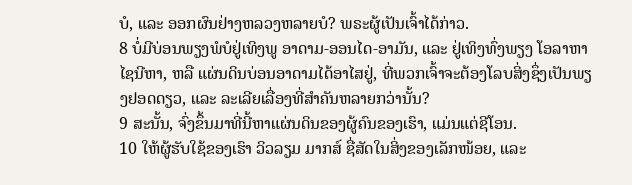ບໍ, ແລະ ອອກຜົນຢ່າງຫລວງຫລາຍບໍ? ພຣະຜູ້ເປັນເຈົ້າໄດ້ກ່າວ.
8 ບໍ່ມີບ່ອນພຽງພໍບໍຢູ່ເທິງພູ ອາດາມ-ອອນໄດ-ອາມັນ, ແລະ ຢູ່ເທິງທົ່ງພຽງ ໂອລາຫາ ໄຊນີຫາ, ຫລື ແຜ່ນດິນບ່ອນອາດາມໄດ້ອາໄສຢູ່, ທີ່ພວກເຈົ້າຈະຕ້ອງໂລບສິ່ງຊຶ່ງເປັນພຽງຢອດດຽວ, ແລະ ລະເລີຍເລື່ອງທີ່ສຳຄັນຫລາຍກວ່ານັ້ນ?
9 ສະນັ້ນ, ຈົ່ງຂຶ້ນມາທີ່ນີ້ຫາແຜ່ນດິນຂອງຜູ້ຄົນຂອງເຮົາ, ແມ່ນແຕ່ຊີໂອນ.
10 ໃຫ້ຜູ້ຮັບໃຊ້ຂອງເຮົາ ວິວລຽມ ມາກສ໌ ຊື່ສັດໃນສິ່ງຂອງເລັກໜ້ອຍ, ແລະ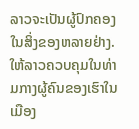ລາວຈະເປັນຜູ້ປົກຄອງໃນສິ່ງຂອງຫລາຍຢ່າງ. ໃຫ້ລາວຄວບຄຸມໃນທ່າມກາງຜູ້ຄົນຂອງເຮົາໃນເມືອງ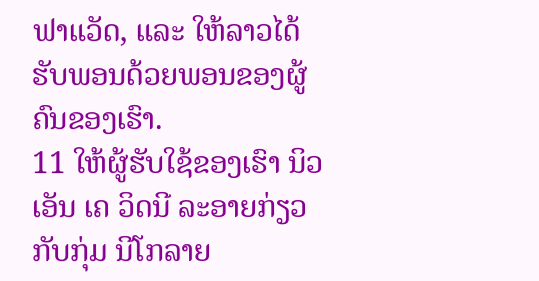ຟາແວັດ, ແລະ ໃຫ້ລາວໄດ້ຮັບພອນດ້ວຍພອນຂອງຜູ້ຄົນຂອງເຮົາ.
11 ໃຫ້ຜູ້ຮັບໃຊ້ຂອງເຮົາ ນິວເອັນ ເຄ ວິດນີ ລະອາຍກ່ຽວກັບກຸ່ມ ນີໂກລາຍ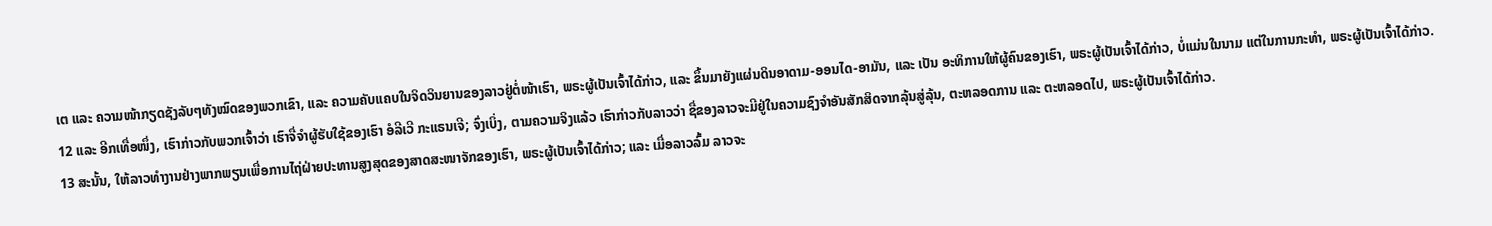ເຕ ແລະ ຄວາມໜ້າກຽດຊັງລັບໆທັງໝົດຂອງພວກເຂົາ, ແລະ ຄວາມຄັບແຄບໃນຈິດວິນຍານຂອງລາວຢູ່ຕໍ່ໜ້າເຮົາ, ພຣະຜູ້ເປັນເຈົ້າໄດ້ກ່າວ, ແລະ ຂຶ້ນມາຍັງແຜ່ນດິນອາດາມ-ອອນໄດ-ອາມັນ, ແລະ ເປັນ ອະທິການໃຫ້ຜູ້ຄົນຂອງເຮົາ, ພຣະຜູ້ເປັນເຈົ້າໄດ້ກ່າວ, ບໍ່ແມ່ນໃນນາມ ແຕ່ໃນການກະທຳ, ພຣະຜູ້ເປັນເຈົ້າໄດ້ກ່າວ.
12 ແລະ ອີກເທື່ອໜຶ່ງ, ເຮົາກ່າວກັບພວກເຈົ້າວ່າ ເຮົາຈື່ຈຳຜູ້ຮັບໃຊ້ຂອງເຮົາ ອໍລີເວີ ກະແຣນເຈີ; ຈົ່ງເບິ່ງ, ຕາມຄວາມຈິງແລ້ວ ເຮົາກ່າວກັບລາວວ່າ ຊື່ຂອງລາວຈະມີຢູ່ໃນຄວາມຊົງຈຳອັນສັກສິດຈາກລຸ້ນສູ່ລຸ້ນ, ຕະຫລອດການ ແລະ ຕະຫລອດໄປ, ພຣະຜູ້ເປັນເຈົ້າໄດ້ກ່າວ.
13 ສະນັ້ນ, ໃຫ້ລາວທຳງານຢ່າງພາກພຽນເພື່ອການໄຖ່ຝ່າຍປະທານສູງສຸດຂອງສາດສະໜາຈັກຂອງເຮົາ, ພຣະຜູ້ເປັນເຈົ້າໄດ້ກ່າວ; ແລະ ເມື່ອລາວລົ້ມ ລາວຈະ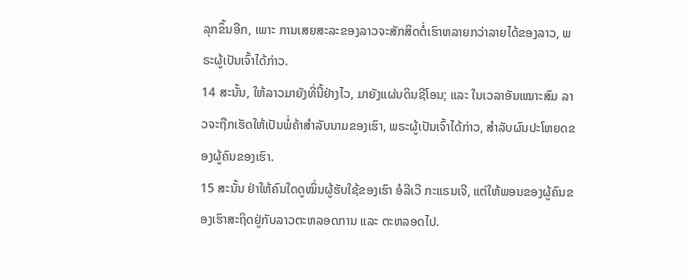ລຸກຂຶ້ນອີກ, ເພາະ ການເສຍສະລະຂອງລາວຈະສັກສິດຕໍ່ເຮົາຫລາຍກວ່າລາຍໄດ້ຂອງລາວ, ພຣະຜູ້ເປັນເຈົ້າໄດ້ກ່າວ.
14 ສະນັ້ນ, ໃຫ້ລາວມາຍັງທີ່ນີ້ຢ່າງໄວ, ມາຍັງແຜ່ນດິນຊີໂອນ; ແລະ ໃນເວລາອັນເໝາະສົມ ລາວຈະຖືກເຮັດໃຫ້ເປັນພໍ່ຄ້າສຳລັບນາມຂອງເຮົາ, ພຣະຜູ້ເປັນເຈົ້າໄດ້ກ່າວ, ສຳລັບຜົນປະໂຫຍດຂອງຜູ້ຄົນຂອງເຮົາ.
15 ສະນັ້ນ ຢ່າໃຫ້ຄົນໃດດູໝິ່ນຜູ້ຮັບໃຊ້ຂອງເຮົາ ອໍລີເວີ ກະແຣນເຈີ, ແຕ່ໃຫ້ພອນຂອງຜູ້ຄົນຂອງເຮົາສະຖິດຢູ່ກັບລາວຕະຫລອດການ ແລະ ຕະຫລອດໄປ.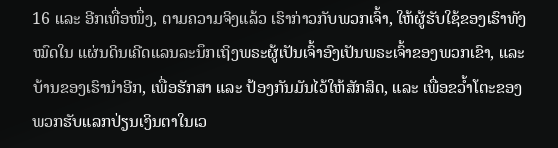16 ແລະ ອີກເທື່ອໜຶ່ງ, ຕາມຄວາມຈິງແລ້ວ ເຮົາກ່າວກັບພວກເຈົ້າ, ໃຫ້ຜູ້ຮັບໃຊ້ຂອງເຮົາທັງໝົດໃນ ແຜ່ນດິນເຄີດແລນລະນຶກເຖິງພຣະຜູ້ເປັນເຈົ້າອົງເປັນພຣະເຈົ້າຂອງພວກເຂົາ, ແລະ ບ້ານຂອງເຮົານຳອີກ, ເພື່ອຮັກສາ ແລະ ປ້ອງກັນມັນໄວ້ໃຫ້ສັກສິດ, ແລະ ເພື່ອຂວ້ຳໂຕະຂອງພວກຮັບແລກປ່ຽນເງິນຕາໃນເວ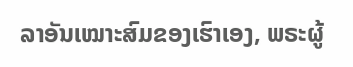ລາອັນເໝາະສົມຂອງເຮົາເອງ, ພຣະຜູ້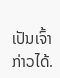ເປັນເຈົ້າກ່າວໄດ້.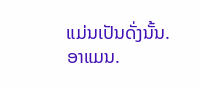ແມ່ນເປັນດັ່ງນັ້ນ. ອາແມນ.